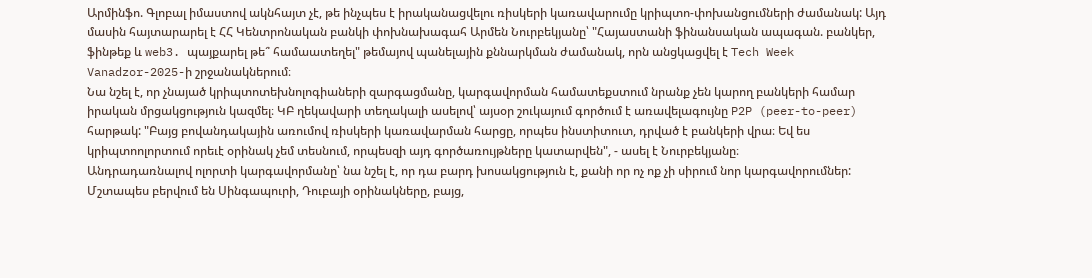Արմինֆո. Գլոբալ իմաստով ակնհայտ չէ, թե ինչպես է իրականացվելու ռիսկերի կառավարումը կրիպտո-փոխանցումների ժամանակ: Այդ մասին հայտարարել է ՀՀ Կենտրոնական բանկի փոխնախագահ Արմեն Նուրբեկյանը՝ "Հայաստանի ֆինանսական ապագան. բանկեր, ֆինթեք և web3. պայքարել թե՞ համաատեղել" թեմայով պանելային քննարկման ժամանակ, որն անցկացվել է Tech Week Vanadzor-2025-ի շրջանակներում։
Նա նշել է, որ չնայած կրիպտոտեխնոլոգիաների զարգացմանը, կարգավորման համատեքստում նրանք չեն կարող բանկերի համար իրական մրցակցություն կազմել։ ԿԲ ղեկավարի տեղակալի ասելով՝ այսօր շուկայում գործում է առավելագույնը P2P (peer-to-peer) հարթակ: "Բայց բովանդակային առումով ռիսկերի կառավարման հարցը, որպես ինստիտուտ, դրված է բանկերի վրա։ Եվ ես կրիպտոոլորտում որեւէ օրինակ չեմ տեսնում, որպեսզի այդ գործառույթները կատարվեն", - ասել է Նուրբեկյանը։
Անդրադառնալով ոլորտի կարգավորմանը՝ նա նշել է, որ դա բարդ խոսակցություն է, քանի որ ոչ ոք չի սիրում նոր կարգավորումներ: Մշտապես բերվում են Սինգապուրի, Դուբայի օրինակները, բայց,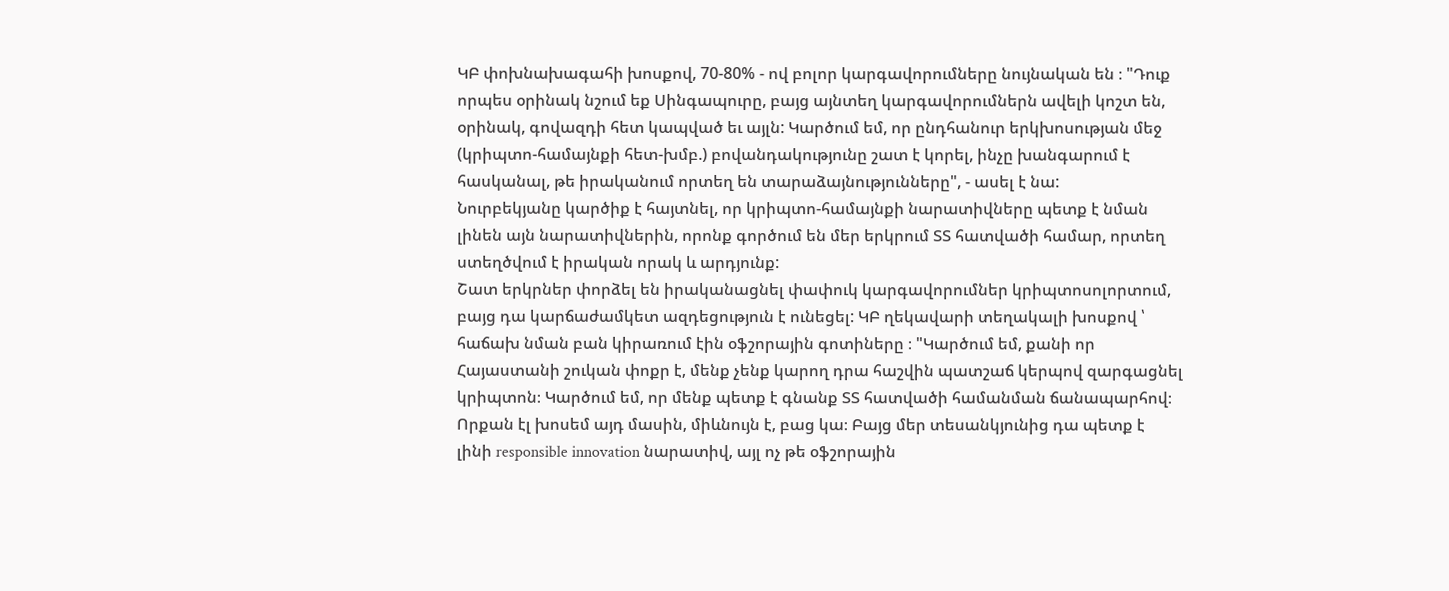ԿԲ փոխնախագահի խոսքով, 70-80% - ով բոլոր կարգավորումները նույնական են ։ "Դուք որպես օրինակ նշում եք Սինգապուրը, բայց այնտեղ կարգավորումներն ավելի կոշտ են, օրինակ, գովազդի հետ կապված եւ այլն: Կարծում եմ, որ ընդհանուր երկխոսության մեջ (կրիպտո-համայնքի հետ-խմբ.) բովանդակությունը շատ է կորել, ինչը խանգարում է հասկանալ, թե իրականում որտեղ են տարաձայնությունները", - ասել է նա:
Նուրբեկյանը կարծիք է հայտնել, որ կրիպտո-համայնքի նարատիվները պետք է նման լինեն այն նարատիվներին, որոնք գործում են մեր երկրում ՏՏ հատվածի համար, որտեղ ստեղծվում է իրական որակ և արդյունք:
Շատ երկրներ փորձել են իրականացնել փափուկ կարգավորումներ կրիպտոսոլորտում, բայց դա կարճաժամկետ ազդեցություն է ունեցել: ԿԲ ղեկավարի տեղակալի խոսքով ՝ հաճախ նման բան կիրառում էին օֆշորային գոտիները ։ "Կարծում եմ, քանի որ Հայաստանի շուկան փոքր է, մենք չենք կարող դրա հաշվին պատշաճ կերպով զարգացնել կրիպտոն։ Կարծում եմ, որ մենք պետք է գնանք ՏՏ հատվածի համանման ճանապարհով։ Որքան էլ խոսեմ այդ մասին, միևնույն է, բաց կա։ Բայց մեր տեսանկյունից դա պետք է լինի responsible innovation նարատիվ, այլ ոչ թե օֆշորային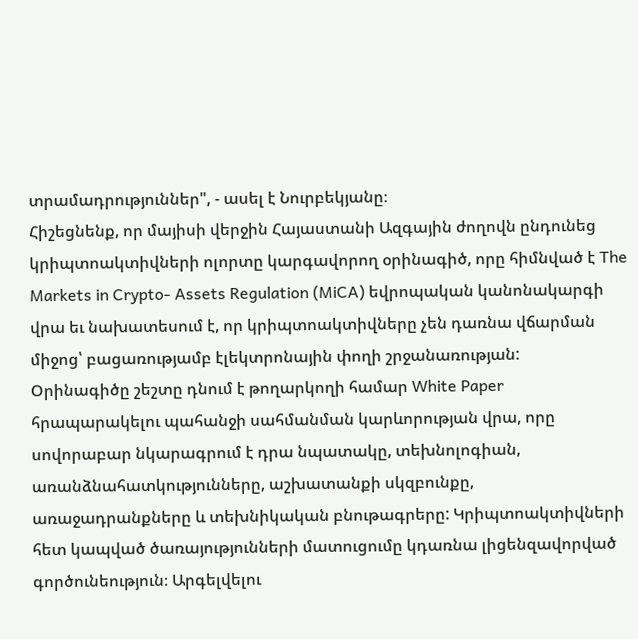տրամադրություններ", - ասել է Նուրբեկյանը։
Հիշեցնենք, որ մայիսի վերջին Հայաստանի Ազգային ժողովն ընդունեց կրիպտոակտիվների ոլորտը կարգավորող օրինագիծ, որը հիմնված է The Markets in Crypto- Assets Regulation (MiCA) եվրոպական կանոնակարգի վրա եւ նախատեսում է, որ կրիպտոակտիվները չեն դառնա վճարման միջոց՝ բացառությամբ էլեկտրոնային փողի շրջանառության:
Օրինագիծը շեշտը դնում է թողարկողի համար White Paper հրապարակելու պահանջի սահմանման կարևորության վրա, որը սովորաբար նկարագրում է դրա նպատակը, տեխնոլոգիան, առանձնահատկությունները, աշխատանքի սկզբունքը, առաջադրանքները և տեխնիկական բնութագրերը: Կրիպտոակտիվների հետ կապված ծառայությունների մատուցումը կդառնա լիցենզավորված գործունեություն։ Արգելվելու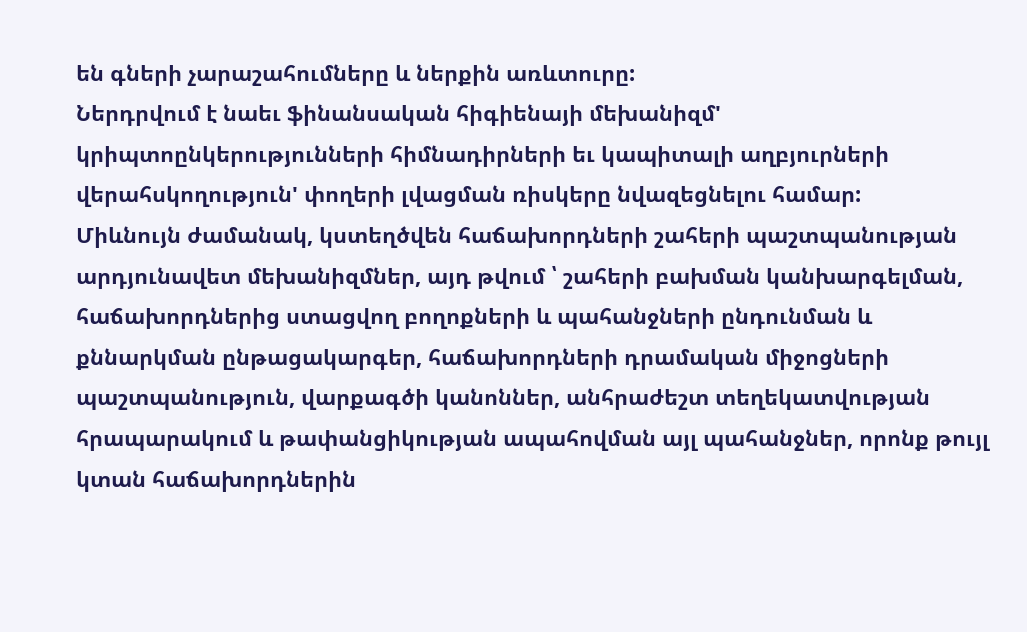են գների չարաշահումները և ներքին առևտուրը:
Ներդրվում է նաեւ ֆինանսական հիգիենայի մեխանիզմ' կրիպտոընկերությունների հիմնադիրների եւ կապիտալի աղբյուրների վերահսկողություն' փողերի լվացման ռիսկերը նվազեցնելու համար:
Միևնույն ժամանակ, կստեղծվեն հաճախորդների շահերի պաշտպանության արդյունավետ մեխանիզմներ, այդ թվում ՝ շահերի բախման կանխարգելման, հաճախորդներից ստացվող բողոքների և պահանջների ընդունման և քննարկման ընթացակարգեր, հաճախորդների դրամական միջոցների պաշտպանություն, վարքագծի կանոններ, անհրաժեշտ տեղեկատվության հրապարակում և թափանցիկության ապահովման այլ պահանջներ, որոնք թույլ կտան հաճախորդներին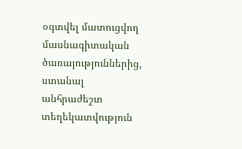օգտվել մատուցվող մասնագիտական ծառայություններից, ստանալ անհրաժեշտ տեղեկատվություն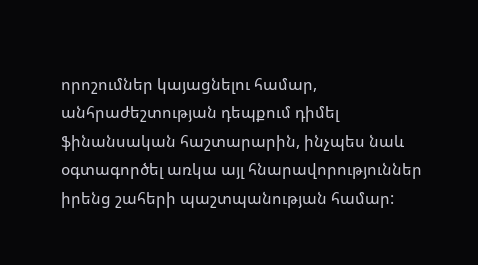որոշումներ կայացնելու համար, անհրաժեշտության դեպքում դիմել ֆինանսական հաշտարարին, ինչպես նաև օգտագործել առկա այլ հնարավորություններ իրենց շահերի պաշտպանության համար: